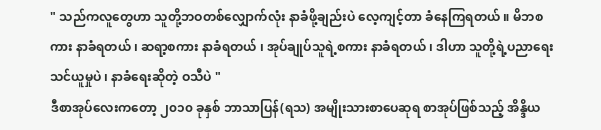" သည်ကလူတွေဟာ သူတို့ဘဝတစ်လျှောက်လုံး နာခံဖို့ချည်းပဲ လေ့ကျင့်တာ ခံနေကြရတယ် ။ မိဘစကား နာခံရတယ် ၊ ဆရာ့စကား နာခံရတယ် ၊ အုပ်ချုပ်သူရဲ့စကား နာခံရတယ် ၊ ဒါဟာ သူတို့ရဲ့ပညာရေးသင်ယူမှုပဲ ၊ နာခံရေးဆိုတဲ့ ဝသီပဲ "
ဒီစာအုပ်လေးကတော့ ၂၀၁၀ ခုနှစ် ဘာသာပြန်(ရသ) အမျိုးသားစာပေဆုရ စာအုပ်ဖြစ်သည့် အိန္ဒိယ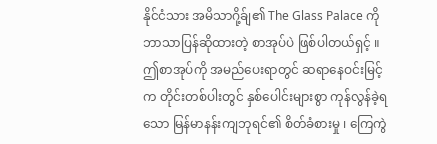နိုင်ငံသား အမိသာဂို့ခ်ျ၏ The Glass Palace ကို ဘာသာပြန်ဆိုထားတဲ့ စာအုပ်ပဲ ဖြစ်ပါတယ်ရှင့် ။
ဤစာအုပ်ကို အမည်ပေးရာတွင် ဆရာနေဝင်းမြင့်က တိုင်းတစ်ပါးတွင် နှစ်ပေါင်းများစွာ ကုန်လွန်ခဲ့ရသော မြန်မာနန်းကျဘုရင်၏ စိတ်ခံစားမှု ၊ ကြေကွဲ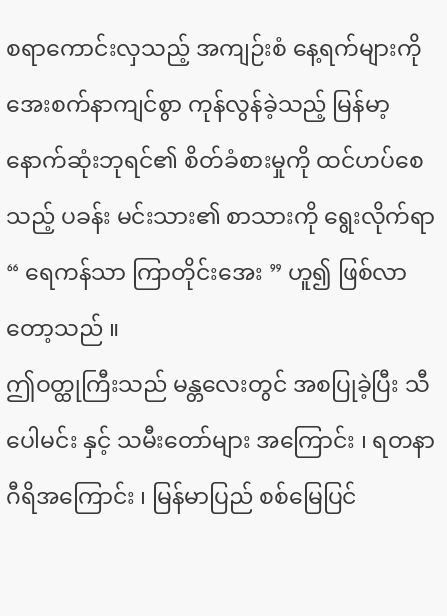စရာကောင်းလှသည့် အကျဉ်းစံ နေ့ရက်များကို အေးစက်နာကျင်စွာ ကုန်လွန်ခဲ့သည့် မြန်မာ့နောက်ဆုံးဘုရင်၏ စိတ်ခံစားမှုကို ထင်ဟပ်စေသည့် ပခန်း မင်းသား၏ စာသားကို ရွေးလိုက်ရာ “ ရေကန်သာ ကြာတိုင်းအေး ” ဟူ၍ ဖြစ်လာတော့သည် ။
ဤဝတ္ထုကြီးသည် မန္တလေးတွင် အစပြုခဲ့ပြီး သီပေါမင်း နှင့် သမီးတော်များ အကြောင်း ၊ ရတနာဂီရိအကြောင်း ၊ မြန်မာပြည် စစ်မြေပြင်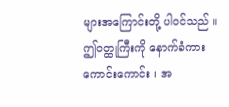များအကြောင်းတို့ ပါဝင်သည် ။ ဤဝတ္ထုကြီးကို နောက်ခံကားကောင်းကောင်း ၊ အ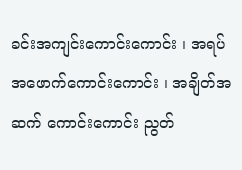ခင်းအကျင်းကောင်းကောင်း ၊ အရပ်အဖောက်ကောင်းကောင်း ၊ အချိတ်အဆက် ကောင်းကောင်း ညွတ်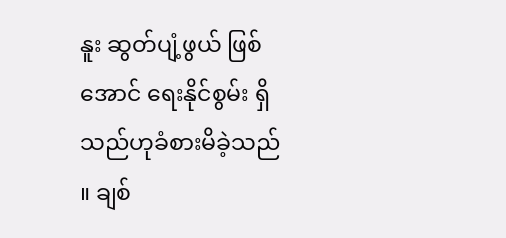နူး ဆွတ်ပျံ့ဖွယ် ဖြစ်အောင် ရေးနိုင်စွမ်း ရှိသည်ဟုခံစားမိခဲ့သည် ။ ချစ်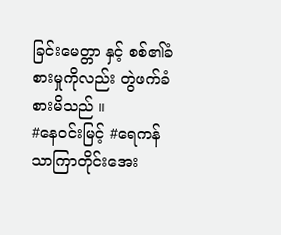ခြင်းမေတ္တာ နှင့် စစ်၏ခံစားမှုကိုလည်း တွဲဖက်ခံစားမိသည် ။
#နေဝင်းမြင့် #ရေကန်သာကြာတိုင်းအေး